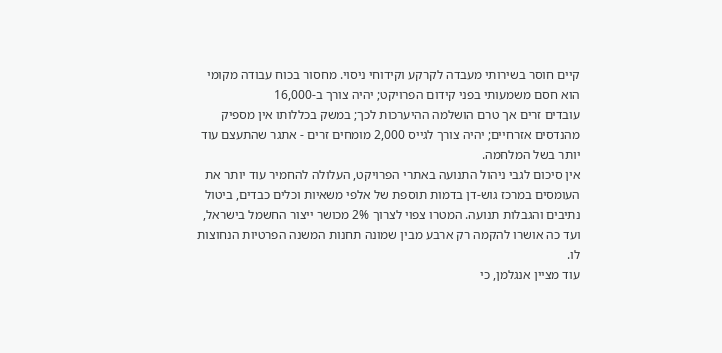קיים חוסר בשירותי מעבדה לקרקע וקידוחי ניסוי. מחסור בכוח עבודה מקומי הוא חסם משמעותי בפני קידום הפרויקט; יהיה צורך ב-16,000
עובדים זרים אך טרם הושלמה ההיערכות לכך; במשק בכללותו אין מספיק מהנדסים אזרחיים; יהיה צורך לגייס 2,000 מומחים זרים - אתגר שהתעצם עוד יותר בשל המלחמה.
אין סיכום לגבי ניהול התנועה באתרי הפרויקט, העלולה להחמיר עוד יותר את העומסים במרכז גוש-דן בדמות תוספת של אלפי משאיות וכלים כבדים, ביטול נתיבים והגבלות תנועה. המטרו צפוי לצרוך 2% מכושר ייצור החשמל בישראל, ועד כה אושרו להקמה רק ארבע מבין שמונה תחנות המשנה הפרטיות הנחוצות לו.
עוד מציין אנגלמן, כי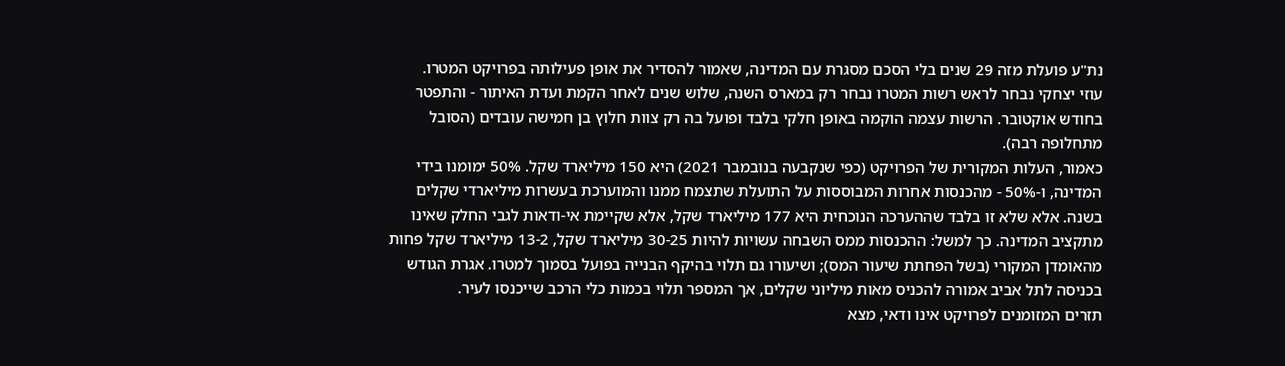נת"ע פועלת מזה 29 שנים בלי הסכם מסגרת עם המדינה, שאמור להסדיר את אופן פעילותה בפרויקט המטרו.
עוזי יצחקי נבחר לראש רשות המטרו נבחר רק במארס השנה, שלוש שנים לאחר הקמת ועדת האיתור - והתפטר בחודש אוקטובר. הרשות עצמה הוקמה באופן חלקי בלבד ופועל בה רק צוות חלוץ בן חמישה עובדים (הסובל מתחלופה רבה).
כאמור, העלות המקורית של הפרויקט (כפי שנקבעה בנובמבר 2021) היא 150 מיליארד שקל. 50% ימומנו בידי המדינה, ו-50% - מהכנסות אחרות המבוססות על התועלת שתצמח ממנו והמוערכת בעשרות מיליארדי שקלים בשנה. אלא שלא זו בלבד שההערכה הנוכחית היא 177 מיליארד שקל, אלא שקיימת אי-ודאות לגבי החלק שאינו מתקציב המדינה. כך למשל: ההכנסות ממס השבחה עשויות להיות 30-25 מיליארד שקל, 13-2 מיליארד שקל פחות מהאומדן המקורי (בשל הפחתת שיעור המס); ושיעורו גם תלוי בהיקף הבנייה בפועל בסמוך למטרו. אגרת הגודש בכניסה לתל אביב אמורה להכניס מאות מיליוני שקלים, אך המספר תלוי בכמות כלי הרכב שייכנסו לעיר.
תזרים המזומנים לפרויקט אינו ודאי, מצא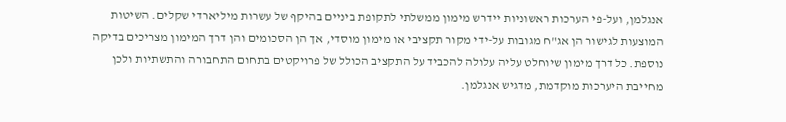אנגלמן, ועל-פי הערכות ראשוניות יידרש מימון ממשלתי לתקופת ביניים בהיקף של עשרות מיליארדי שקלים. השיטות המוצעות לגישור הן אג"ח מגובות על-ידי מקור תקציבי או מימון מוסדי, אך הן הסכומים והן דרך המימון מצריכים בדיקה נוספת. כל דרך מימון שיוחלט עליה עלולה להכביד על התקציב הכולל של פרויקטים בתחום התחבורה והתשתיות ולכן מחייבת היערכות מוקדמת, מדגיש אנגלמן.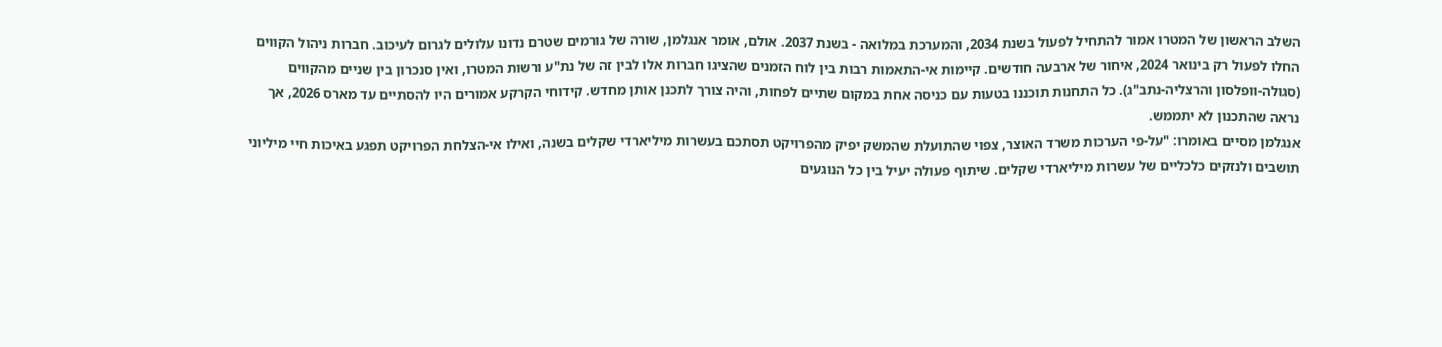השלב הראשון של המטרו אמור להתחיל לפעול בשנת 2034, והמערכת במלואה - בשנת 2037. אולם, אומר אנגלמן, שורה של גורמים שטרם נדונו עלולים לגרום לעיכוב. חברות ניהול הקווים החלו לפעול רק בינואר 2024, איחור של ארבעה חודשים. קיימות אי-התאמות רבות בין לוח הזמנים שהציגו חברות אלו לבין זה של נת"ע ורשות המטרו, ואין סנכרון בין שניים מהקווים (סגולה-וופלסון והרצליה-נתב"ג). כל התחנות תוכננו בטעות עם כניסה אחת במקום שתיים לפחות, והיה צורך לתכנן אותן מחדש. קידוחי הקרקע אמורים היו להסתיים עד מארס 2026, אך נראה שהתכנון לא יתממש.
אנגלמן מסיים באומרו: "על-פי הערכות משרד האוצר, צפוי שהתועלת שהמשק יפיק מהפרויקט תסתכם בעשרות מיליארדי שקלים בשנה, ואילו אי-הצלחת הפרויקט תפגע באיכות חיי מיליוני תושבים ולנזקים כלכליים של עשרות מיליארדי שקלים. שיתוף פעולה יעיל בין כל הנוגעים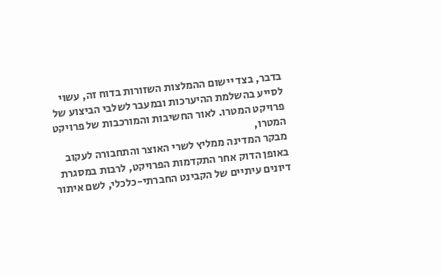בדבר, בצד יישום ההמלצות השזורות בדוח זה, עשוי לסייע בהשלמת ההיערכות ובמעבר לשלבי הביצוע של פרויקט המטרו. לאור החשיבות והמורכבות של פרויקט המטרו,
מבקר המדינה ממליץ לשרי האוצר והתחבורה לעקוב באופן הדוק אחר התקדמות הפרויקט, לרבות במסגרת דיונים עיתיים של הקבינט החברתי-כלכלי, לשם איתור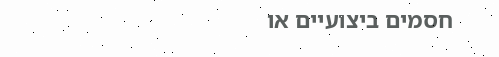חסמים ביצועיים או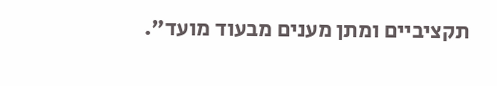תקציביים ומתן מענים מבעוד מועד".